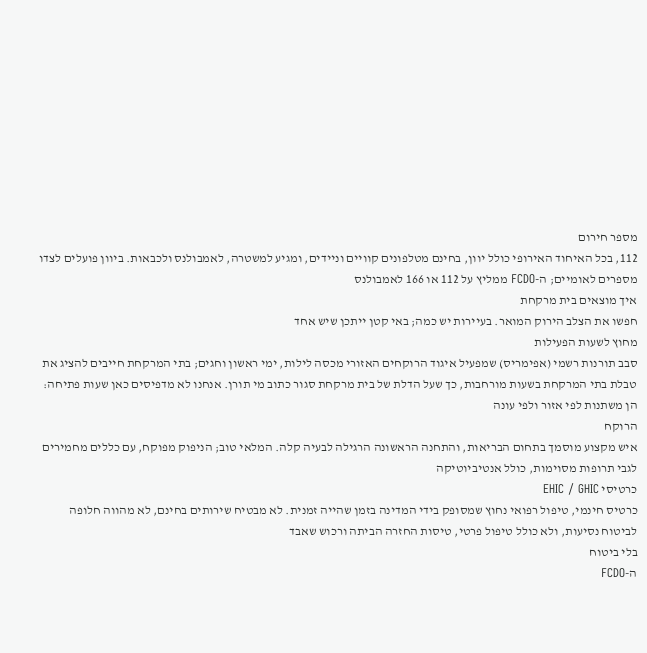מספר חירום
112, בכל האיחוד האירופי כולל יוון, בחינם מטלפונים קוויים וניידים, ומגיע למשטרה, לאמבולנס ולכבאות. ביוון פועלים לצדו מספרים לאומיים; ה-FCDO ממליץ על 112 או 166 לאמבולנס
איך מוצאים בית מרקחת
חפשו את הצלב הירוק המואר. בעיירות יש כמה; באי קטן ייתכן שיש אחד
מחוץ לשעות הפעילות
סבב תורנות רשמי (אפימריס) שמפעיל איגוד הרוקחים האזורי מכסה לילות, ימי ראשון וחגים; בתי המרקחת חייבים להציג את טבלת בתי המרקחת בשעות מורחבות, כך שעל הדלת של בית מרקחת סגור כתוב מי תורן. אנחנו לא מדפיסים כאן שעות פתיחה: הן משתנות לפי אזור ולפי עונה
הרוקח
איש מקצוע מוסמך בתחום הבריאות, והתחנה הראשונה הרגילה לבעיה קלה. המלאי טוב; הניפוק מפוקח, עם כללים מחמירים לגבי תרופות מסוימות, כולל אנטיביוטיקה
כרטיסי EHIC / GHIC
כרטיס חינמי, טיפול רפואי נחוץ שמסופק בידי המדינה בזמן שהייה זמנית. לא מבטיח שירותים בחינם, לא מהווה חלופה לביטוח נסיעות, ולא כולל טיפול פרטי, טיסות החזרה הביתה ורכוש שאבד
בלי ביטוח
ה-FCDO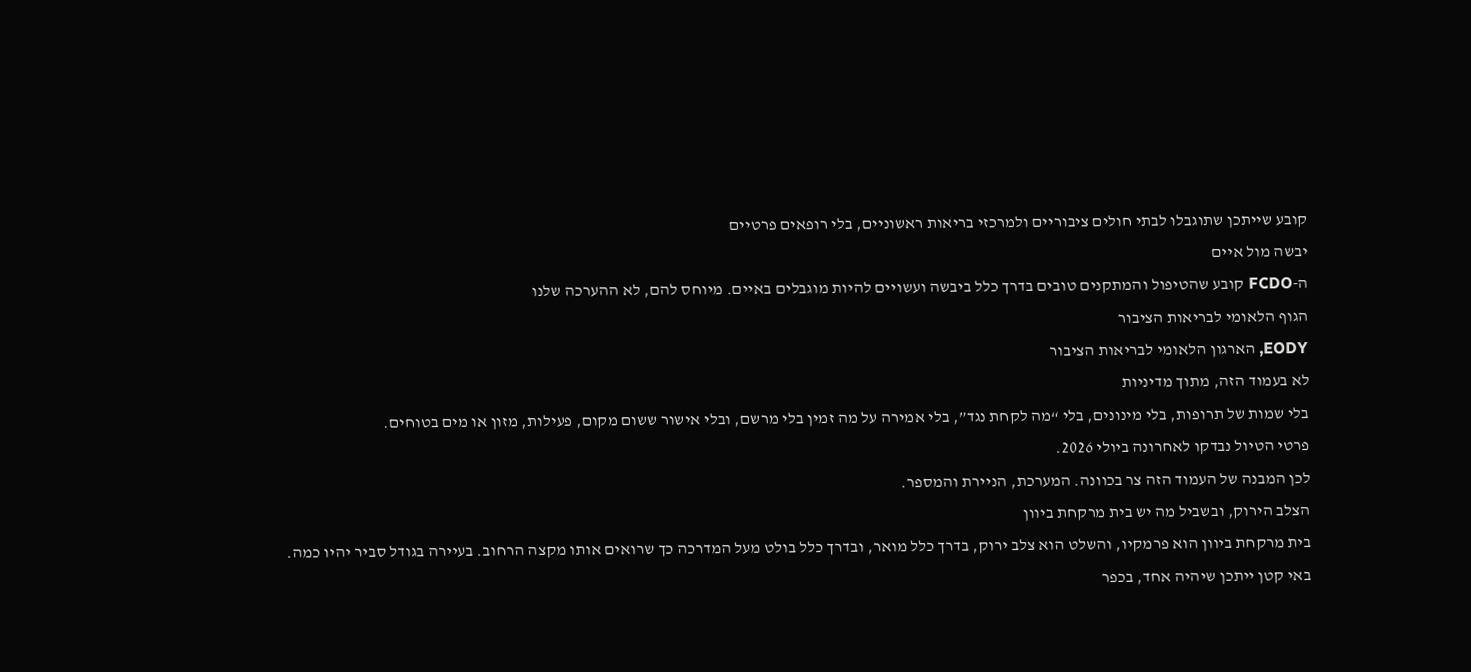קובע שייתכן שתוגבלו לבתי חולים ציבוריים ולמרכזי בריאות ראשוניים, בלי רופאים פרטיים
יבשה מול איים
ה-FCDO קובע שהטיפול והמתקנים טובים בדרך כלל ביבשה ועשויים להיות מוגבלים באיים. מיוחס להם, לא ההערכה שלנו
הגוף הלאומי לבריאות הציבור
EODY, הארגון הלאומי לבריאות הציבור
לא בעמוד הזה, מתוך מדיניות
בלי שמות של תרופות, בלי מינונים, בלי “מה לקחת נגד”, בלי אמירה על מה זמין בלי מרשם, ובלי אישור ששום מקום, פעילות, מזון או מים בטוחים.
פרטי הטיול נבדקו לאחרונה ביולי 2026.
לכן המבנה של העמוד הזה צר בכוונה. המערכת, הניירת והמספר.
הצלב הירוק, ובשביל מה יש בית מרקחת ביוון
בית מרקחת ביוון הוא פרמקיו, והשלט הוא צלב ירוק, בדרך כלל מואר, ובדרך כלל בולט מעל המדרכה כך שרואים אותו מקצה הרחוב. בעיירה בגודל סביר יהיו כמה. באי קטן ייתכן שיהיה אחד, בכפר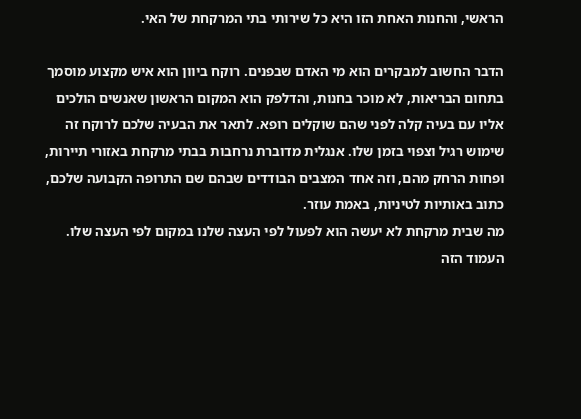הראשי, והחנות האחת הזו היא כל שירותי בתי המרקחת של האי.

הדבר החשוב למבקרים הוא מי האדם שבפנים. רוקח ביוון הוא איש מקצוע מוסמך בתחום הבריאות, לא מוכר בחנות, והדלפק הוא המקום הראשון שאנשים הולכים אליו עם בעיה קלה לפני שהם שוקלים רופא. לתאר את הבעיה שלכם לרוקח זה שימוש רגיל וצפוי בזמן שלו. אנגלית מדוברת נרחבות בבתי מרקחת באזורי תיירות, ופחות הרחק מהם, וזה אחד המצבים הבודדים שבהם שם התרופה הקבועה שלכם, כתוב באותיות לטיניות, באמת עוזר.
מה שבית מרקחת לא יעשה הוא לפעול לפי העצה שלנו במקום לפי העצה שלו. העמוד הזה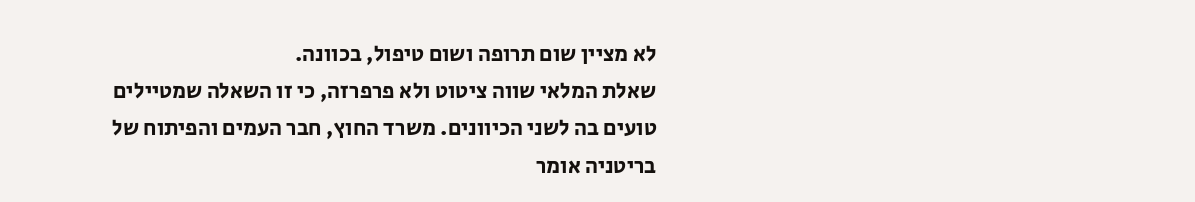לא מציין שום תרופה ושום טיפול, בכוונה.
שאלת המלאי שווה ציטוט ולא פרפרזה, כי זו השאלה שמטיילים טועים בה לשני הכיוונים. משרד החוץ, חבר העמים והפיתוח של בריטניה אומר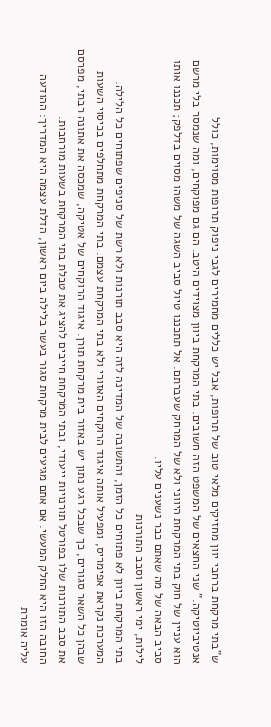ש”בתי מרקחת ברחבי יוון מחזיקים מלאי טוב של תרופות, אבל יש כללים מחמירים לגבי ניפוק תרופות מסוימות, כולל אנטיביוטיקה.” שני החצאים של המשפט הזה חשובים. בתי המרקחת ביוון מצוידים היטב. הם גם מפוקחים, ומה שנמסר בלי מרשם הוא עניין של חוק בתי המרקחת היווני ולא של המרחק שעברתם. אל תתכננו טיול סביב השגה של משהו מסוים בדלפק; תכננו אותו סביב הבאה של מה שאתם כבר נשענים עליו.
לילות, ימי ראשון וסבב התורנות
בתי המרקחת ביוון לא פתוחים כל הזמן, והתשובה של המדינה לזה היא סבב תורנות ולא רשת של סניפים שפתוחים כל הלילה.
המערכת נקראת אפימריס, ומפעיל אותה איגוד הרוקחים האזורי ולא בתי המרקחת עצמם. בתי המרקחת מתחלפים בכיסוי השעות שבהן כל השאר סגורים, כך שבכל רגע נתון יש באזור בית מרקחת תורן. איגוד הרוקחים של אטיקה, שמכסה את אתונה רבתי, מפרסם את סבב התורנות שלו בפורטל תורנויות ייעודי, ובתי המרקחת חייבים להציג את טבלת בתי המרקחת בשעות מורחבות.
החובה הזו היא החלק המעשי. אם אתם מגיעים לבית מרקחת סגור בעשר בלילה ביום ראשון, הדלת עצמה היא המדריך: ההודעה עליה אומרת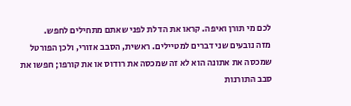לכם מי תורן ואיפה. קראו את הדלת לפני שאתם מתחילים לחפש.
מזה נובעים שני דברים למטיילים. ראשית, הסבב אזורי, ולכן הפורטל שמכסה את אתונה הוא לא זה שמכסה את רודוס או את קורפו; חפשו את סבב התורנות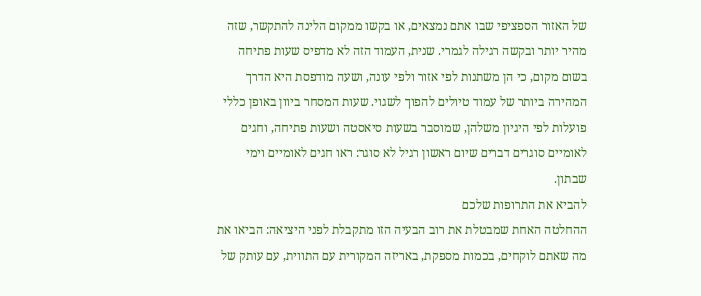של האזור הספציפי שבו אתם נמצאים, או בקשו ממקום הלינה להתקשר, שזה מהיר יותר ובקשה רגילה לגמרי. שנית, העמוד הזה לא מדפיס שעות פתיחה בשום מקום, כי הן משתנות לפי אזור ולפי עונה, ושעה מודפסת היא הדרך המהירה ביותר של עמוד טיולים להפוך לשגוי. שעות המסחר ביוון באופן כללי פועלות לפי היגיון משלהן, שמוסבר בשעות סיאסטה ושעות פתיחה, וחגים לאומיים סוגרים דברים שיום ראשון רגיל לא סוגר: ראו חגים לאומיים וימי שבתון.
להביא את התרופות שלכם
ההחלטה האחת שמבטלת את רוב הבעיה הזו מתקבלת לפני היציאה: הביאו את מה שאתם לוקחים, בכמות מספקת, באריזה המקורית עם התווית, עם עותק של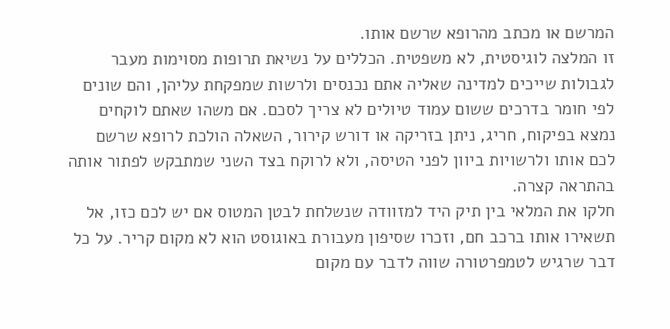המרשם או מכתב מהרופא שרשם אותו.
זו המלצה לוגיסטית, לא משפטית. הכללים על נשיאת תרופות מסוימות מעבר לגבולות שייכים למדינה שאליה אתם נכנסים ולרשות שמפקחת עליהן, והם שונים לפי חומר בדרכים ששום עמוד טיולים לא צריך לסכם. אם משהו שאתם לוקחים נמצא בפיקוח, חריג, ניתן בזריקה או דורש קירור, השאלה הולכת לרופא שרשם לכם אותו ולרשויות ביוון לפני הטיסה, ולא לרוקח בצד השני שמתבקש לפתור אותה בהתראה קצרה.
חלקו את המלאי בין תיק היד למזוודה שנשלחת לבטן המטוס אם יש לכם כזו, אל תשאירו אותו ברכב חם, וזכרו שסיפון מעבורת באוגוסט הוא לא מקום קריר. על כל דבר שרגיש לטמפרטורה שווה לדבר עם מקום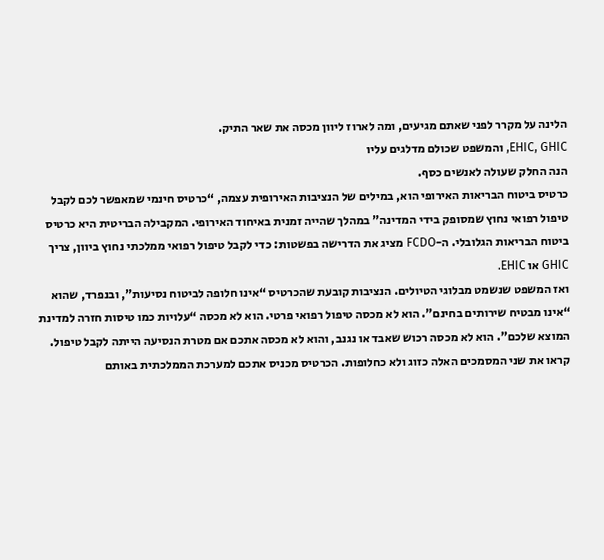הלינה על מקרר לפני שאתם מגיעים, ומה לארוז ליוון מכסה את שאר התיק.
EHIC, GHIC, והמשפט שכולם מדלגים עליו
הנה החלק שעולה לאנשים כסף.
כרטיס ביטוח הבריאות האירופי הוא, במילים של הנציבות האירופית עצמה, “כרטיס חינמי שמאפשר לכם לקבל טיפול רפואי נחוץ שמסופק בידי המדינה” במהלך שהייה זמנית באיחוד האירופי. המקבילה הבריטית היא כרטיס ביטוח הבריאות הגלובלי. ה-FCDO מציג את הדרישה בפשטות: כדי לקבל טיפול רפואי ממלכתי נחוץ ביוון, צריך GHIC או EHIC.
ואז המשפט שנשמט מבלוגי הטיולים. הנציבות קובעת שהכרטיס “אינו חלופה לביטוח נסיעות”, ובנפרד, שהוא “אינו מבטיח שירותים בחינם”. הוא לא מכסה טיפול רפואי פרטי. הוא לא מכסה “עלויות כמו טיסות חזרה למדינת המוצא שלכם”. הוא לא מכסה רכוש שאבד או נגנב, והוא לא מכסה אתכם אם מטרת הנסיעה הייתה לקבל טיפול.
קראו את שני המסמכים האלה כזוג ולא כחלופות. הכרטיס מכניס אתכם למערכת הממלכתית באותם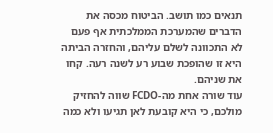תנאים כמו תושב. הביטוח מכסה את הדברים שהמערכת הממלכתית אף פעם לא התכוונה לשלם עליהם, והחזרה הביתה היא זו שהופכת שבוע רע לשנה רעה. קחו את שניהם.
עוד שורה אחת מה-FCDO שווה להחזיק מולכם, כי היא קובעת לאן תגיעו ולא כמה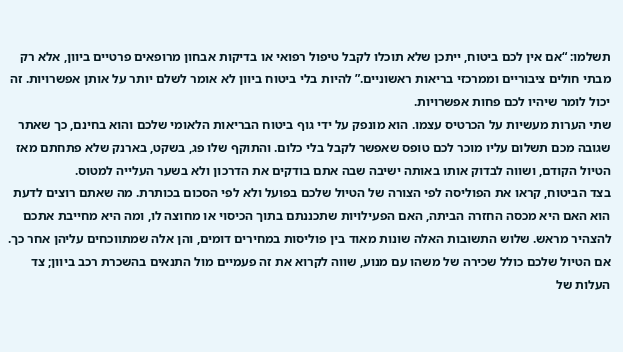תשלמו: “אם אין לכם ביטוח, ייתכן שלא תוכלו לקבל טיפול רפואי או בדיקות אבחון מרופאים פרטיים ביוון, אלא רק מבתי חולים ציבוריים וממרכזי בריאות ראשוניים.” להיות בלי ביטוח ביוון לא אומר לשלם יותר על אותן אפשרויות. זה יכול לומר שיהיו לכם פחות אפשרויות.
שתי הערות מעשיות על הכרטיס עצמו. הוא מונפק על ידי גוף ביטוח הבריאות הלאומי שלכם והוא בחינם, כך שאתר שגובה מכם תשלום עליו מוכר לכם טופס שאפשר לקבל בלי כלום. והתוקף שלו פג, בשקט, בארנק שלא פתחתם מאז הטיול הקודם, ושווה לבדוק אותו באותה ישיבה שבה אתם בודקים את הדרכון ולא בשער העלייה למטוס.
בצד הביטוח, קראו את הפוליסה לפי הצורה של הטיול שלכם בפועל ולא לפי הסכום בכותרת. מה שאתם רוצים לדעת הוא האם היא מכסה החזרה הביתה, האם הפעילויות שתכננתם בתוך הכיסוי או מחוצה לו, ומה היא מחייבת אתכם להצהיר מראש. שלוש התשובות האלה שונות מאוד בין פוליסות במחירים דומים, והן אלה שמתווכחים עליהן אחר כך. אם הטיול שלכם כולל שכירה של משהו עם מנוע, שווה לקרוא את זה פעמיים מול התנאים בהשכרת רכב ביוון; צד העלות של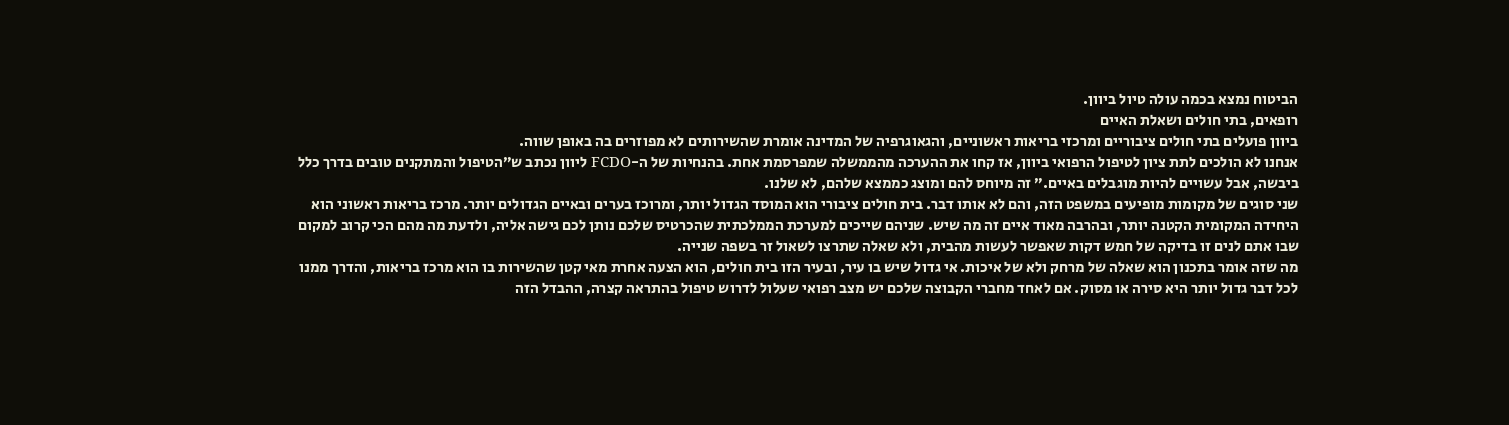הביטוח נמצא בכמה עולה טיול ביוון.
רופאים, בתי חולים ושאלת האיים
ביוון פועלים בתי חולים ציבוריים ומרכזי בריאות ראשוניים, והגאוגרפיה של המדינה אומרת שהשירותים לא מפוזרים בה באופן שווה.
אנחנו לא הולכים לתת ציון לטיפול הרפואי ביוון, אז קחו את ההערכה מהממשלה שמפרסמת אחת. בהנחיות של ה-FCDO ליוון נכתב ש”הטיפול והמתקנים טובים בדרך כלל ביבשה, אבל עשויים להיות מוגבלים באיים.” זה מיוחס להם ומוצג כממצא שלהם, לא שלנו.
שני סוגים של מקומות מופיעים במשפט הזה, והם לא אותו דבר. בית חולים ציבורי הוא המוסד הגדול יותר, ומרוכז בערים ובאיים הגדולים יותר. מרכז בריאות ראשוני הוא היחידה המקומית הקטנה יותר, ובהרבה מאוד איים זה מה שיש. שניהם שייכים למערכת הממלכתית שהכרטיס שלכם נותן לכם גישה אליה, ולדעת מה מהם הכי קרוב למקום שבו אתם לנים זו בדיקה של חמש דקות שאפשר לעשות מהבית, ולא שאלה שתרצו לשאול זר בשפה שנייה.
מה שזה אומר בתכנון הוא שאלה של מרחק ולא של איכות. אי גדול שיש בו עיר, ובעיר הזו בית חולים, הוא הצעה אחרת מאי קטן שהשירות בו הוא מרכז בריאות, והדרך ממנו לכל דבר גדול יותר היא סירה או מסוק. אם לאחד מחברי הקבוצה שלכם יש מצב רפואי שעלול לדרוש טיפול בהתראה קצרה, ההבדל הזה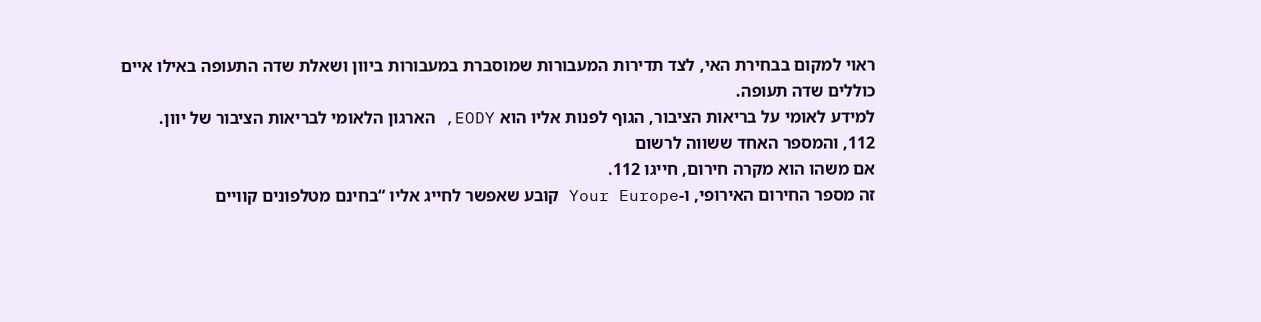ראוי למקום בבחירת האי, לצד תדירות המעבורות שמוסברת במעבורות ביוון ושאלת שדה התעופה באילו איים כוללים שדה תעופה.
למידע לאומי על בריאות הציבור, הגוף לפנות אליו הוא EODY, הארגון הלאומי לבריאות הציבור של יוון.
112, והמספר האחד ששווה לרשום
אם משהו הוא מקרה חירום, חייגו 112.
זה מספר החירום האירופי, ו-Your Europe קובע שאפשר לחייג אליו “בחינם מטלפונים קוויים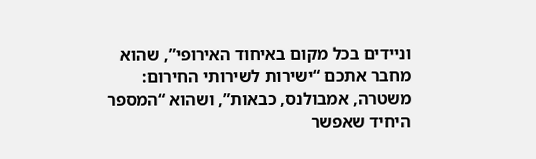וניידים בכל מקום באיחוד האירופי”, שהוא מחבר אתכם “ישירות לשירותי החירום: משטרה, אמבולנס, כבאות”, ושהוא “המספר היחיד שאפשר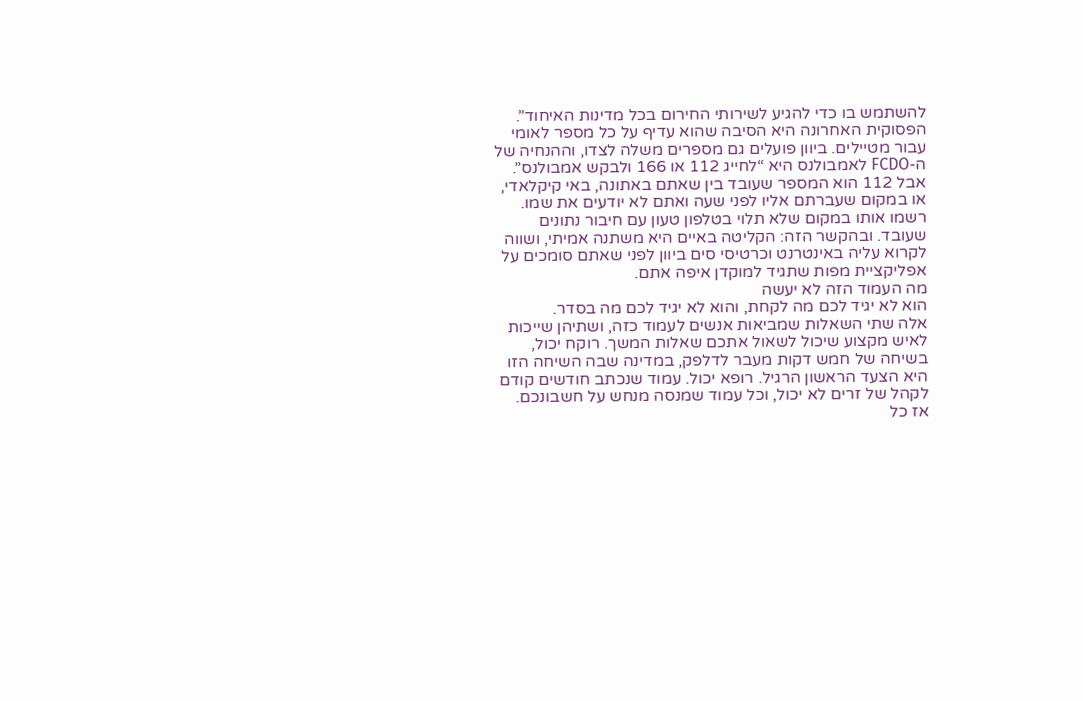להשתמש בו כדי להגיע לשירותי החירום בכל מדינות האיחוד”.
הפסוקית האחרונה היא הסיבה שהוא עדיף על כל מספר לאומי עבור מטיילים. ביוון פועלים גם מספרים משלה לצדו, וההנחיה של ה-FCDO לאמבולנס היא “לחייג 112 או 166 ולבקש אמבולנס”. אבל 112 הוא המספר שעובד בין שאתם באתונה, באי קיקלאדי, או במקום שעברתם אליו לפני שעה ואתם לא יודעים את שמו.
רשמו אותו במקום שלא תלוי בטלפון טעון עם חיבור נתונים שעובד. ובהקשר הזה: הקליטה באיים היא משתנה אמיתי, ושווה לקרוא עליה באינטרנט וכרטיסי סים ביוון לפני שאתם סומכים על אפליקציית מפות שתגיד למוקדן איפה אתם.
מה העמוד הזה לא יעשה
הוא לא יגיד לכם מה לקחת, והוא לא יגיד לכם מה בסדר.
אלה שתי השאלות שמביאות אנשים לעמוד כזה, ושתיהן שייכות לאיש מקצוע שיכול לשאול אתכם שאלות המשך. רוקח יכול, בשיחה של חמש דקות מעבר לדלפק, במדינה שבה השיחה הזו היא הצעד הראשון הרגיל. רופא יכול. עמוד שנכתב חודשים קודם לקהל של זרים לא יכול, וכל עמוד שמנסה מנחש על חשבונכם.
אז כל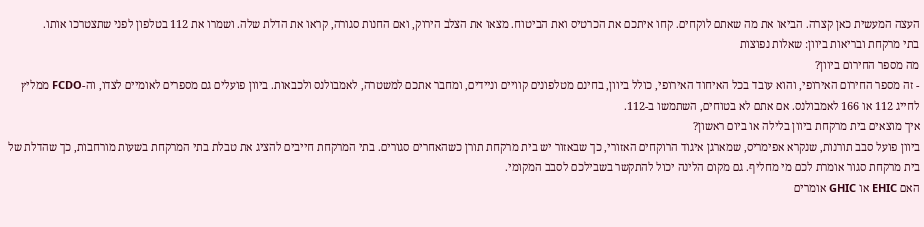העצה המעשית כאן קצרה. הביאו את מה שאתם לוקחים. קחו איתכם את הכרטיס ואת הביטוח. מצאו את הצלב הירוק, ואם החנות סגורה, קראו את הדלת שלה. ושמרו את 112 בטלפון לפני שתצטרכו אותו.
בתי מרקחת ובריאות ביוון: שאלות נפוצות
מה מספר החירום ביוון?
- זה מספר החירום האירופי, והוא עובד בכל האיחוד האירופי, כולל ביוון, בחינם מטלפונים קוויים וניידים, ומחבר אתכם למשטרה, לאמבולנס ולכבאות. ביוון פועלים גם מספרים לאומיים לצדו, וה-FCDO ממליץ לחייג 112 או 166 לאמבולנס. אם אתם לא בטוחים, השתמשו ב-112.
איך מוצאים בית מרקחת ביוון בלילה או ביום ראשון?
ביוון פועל סבב תורנות, שנקרא אפימריס, שמארגן איגוד הרוקחים האזורי, כך שבאזור יש בית מרקחת תורן כשהאחרים סגורים. בתי המרקחת חייבים להציג את טבלת בתי המרקחת בשעות מורחבות, כך שהדלת של בית מרקחת סגור אומרת לכם מי מחליף. גם מקום הלינה יכול להתקשר בשבילכם לסבב המקומי.
האם EHIC או GHIC אומרים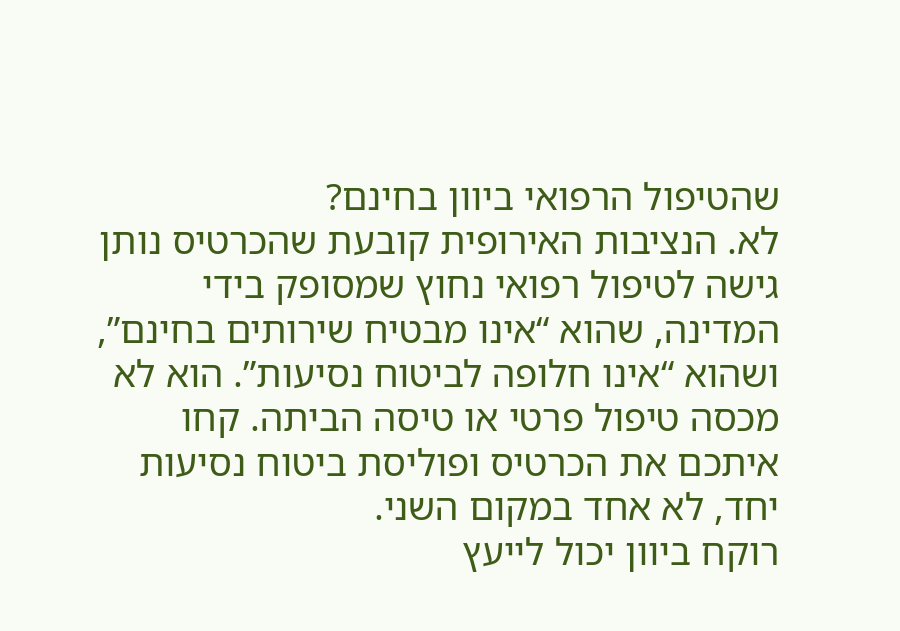שהטיפול הרפואי ביוון בחינם?
לא. הנציבות האירופית קובעת שהכרטיס נותן גישה לטיפול רפואי נחוץ שמסופק בידי המדינה, שהוא “אינו מבטיח שירותים בחינם”, ושהוא “אינו חלופה לביטוח נסיעות”. הוא לא מכסה טיפול פרטי או טיסה הביתה. קחו איתכם את הכרטיס ופוליסת ביטוח נסיעות יחד, לא אחד במקום השני.
רוקח ביוון יכול לייעץ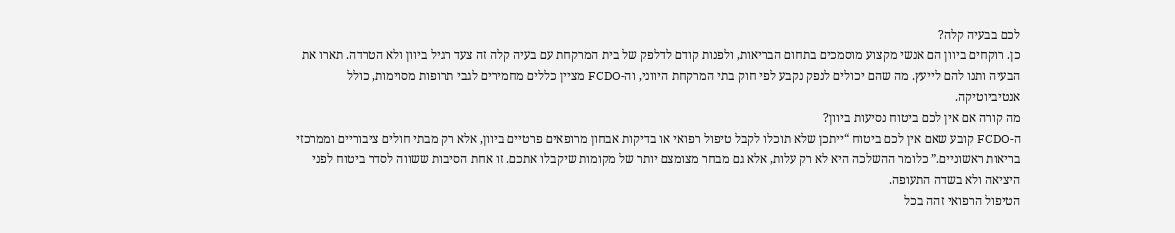לכם בבעיה קלה?
כן. רוקחים ביוון הם אנשי מקצוע מוסמכים בתחום הבריאות, ולפנות קודם לדלפק של בית המרקחת עם בעיה קלה זה צעד רגיל ביוון ולא הטרדה. תארו את הבעיה ותנו להם לייעץ. מה שהם יכולים לנפק נקבע לפי חוק בתי המרקחת היווני, וה-FCDO מציין כללים מחמירים לגבי תרופות מסוימות, כולל אנטיביוטיקה.
מה קורה אם אין לכם ביטוח נסיעות ביוון?
ה-FCDO קובע שאם אין לכם ביטוח “ייתכן שלא תוכלו לקבל טיפול רפואי או בדיקות אבחון מרופאים פרטיים ביוון, אלא רק מבתי חולים ציבוריים וממרכזי בריאות ראשוניים.” כלומר ההשלכה היא לא רק עלות, אלא גם מבחר מצומצם יותר של מקומות שיקבלו אתכם. זו אחת הסיבות ששווה לסדר ביטוח לפני היציאה ולא בשדה התעופה.
הטיפול הרפואי זהה בכל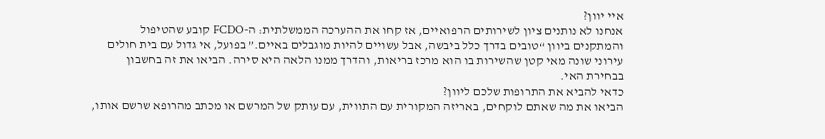איי יוון?
אנחנו לא נותנים ציון לשירותים הרפואיים, אז קחו את ההערכה הממשלתית: ה-FCDO קובע שהטיפול והמתקנים ביוון “טובים בדרך כלל ביבשה, אבל עשויים להיות מוגבלים באיים.” בפועל, אי גדול עם בית חולים עירוני שונה מאי קטן שהשירות בו הוא מרכז בריאות, והדרך ממנו הלאה היא סירה. הביאו את זה בחשבון בבחירת האי.
כדאי להביא את התרופות שלכם ליוון?
הביאו את מה שאתם לוקחים, באריזה המקורית עם התווית, עם עותק של המרשם או מכתב מהרופא שרשם אותו,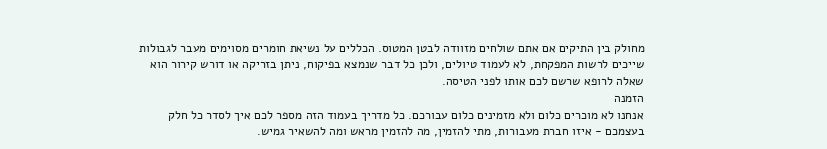מחולק בין התיקים אם אתם שולחים מזוודה לבטן המטוס. הכללים על נשיאת חומרים מסוימים מעבר לגבולות שייכים לרשות המפקחת, לא לעמוד טיולים, ולכן כל דבר שנמצא בפיקוח, ניתן בזריקה או דורש קירור הוא שאלה לרופא שרשם לכם אותו לפני הטיסה.
הזמנה
אנחנו לא מוכרים כלום ולא מזמינים כלום עבורכם. כל מדריך בעמוד הזה מספר לכם איך לסדר כל חלק בעצמכם - איזו חברת מעבורות, מתי להזמין, מה להזמין מראש ומה להשאיר גמיש.